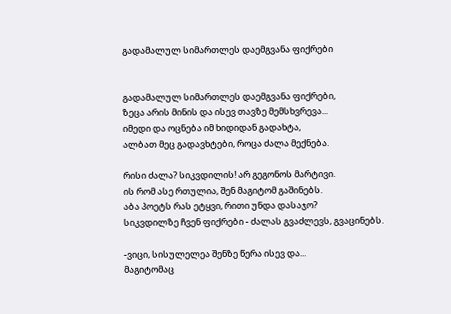გადამალულ სიმართლეს დაემგვანა ფიქრები


გადამალულ სიმართლეს დაემგვანა ფიქრები,
ზეცა არის მინის და ისევ თავზე მემსხვრევა...
იმედი და ოცნება იმ ხიდიდან გადახტა,
ალბათ მეც გადავხტები, როცა ძალა მექნება.

რისი ძალა? სიკვდილის! არ გეგონოს მარტივი.
ის რომ ასე რთულია, შენ მაგიტომ გაშინებს.
აბა პოეტს რას ეტყვი, რითი უნდა დასაჯო?
სიკვდილზე ჩვენ ფიქრები - ძალას გვაძლევს, გვაცინებს.

-ვიცი, სისულელეა შენზე წერა ისევ და...
მაგიტომაც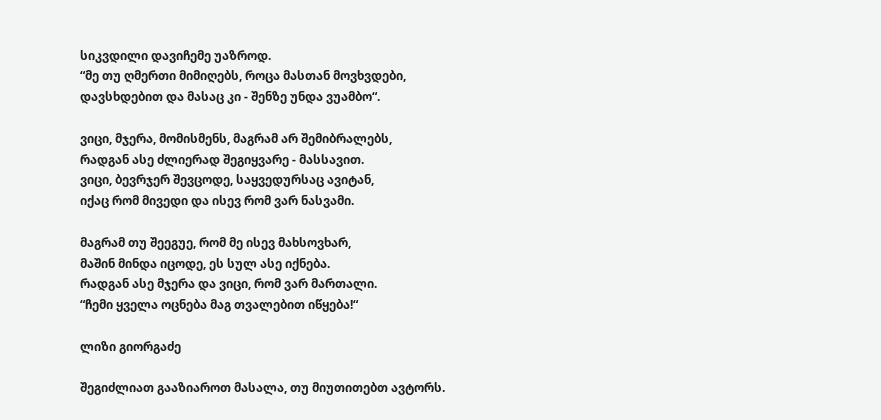სიკვდილი დავიჩემე უაზროდ.
“მე თუ ღმერთი მიმიღებს, როცა მასთან მოვხვდები,
დავსხდებით და მასაც კი - შენზე უნდა ვუამბო“.

ვიცი, მჯერა, მომისმენს, მაგრამ არ შემიბრალებს,
რადგან ასე ძლიერად შეგიყვარე - მასსავით.
ვიცი, ბევრჯერ შევცოდე, საყვედურსაც ავიტან,
იქაც რომ მივედი და ისევ რომ ვარ ნასვამი.

მაგრამ თუ შეეგუე, რომ მე ისევ მახსოვხარ,
მაშინ მინდა იცოდე, ეს სულ ასე იქნება.
რადგან ასე მჯერა და ვიცი, რომ ვარ მართალი.
“ჩემი ყველა ოცნება მაგ თვალებით იწყება!“

ლიზი გიორგაძე

შეგიძლიათ გააზიაროთ მასალა, თუ მიუთითებთ ავტორს.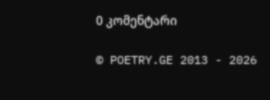0 კომენტარი

© POETRY.GE 2013 - 2026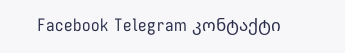Facebook Telegram კონტაქტი